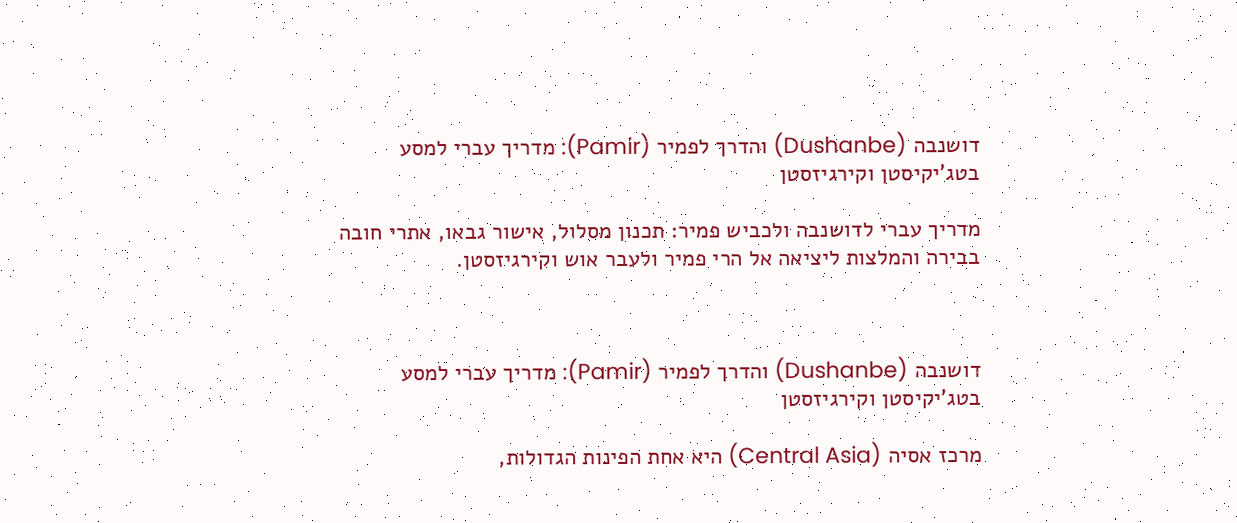דושנבה (Dushanbe) והדרך לפמיר (Pamir): מדריך עברי למסע בטג'יקיסטן וקירגיזסטן

מדריך עברי לדושנבה ולכביש פמיר: תכנון מסלול, אישור גבאו, אתרי חובה בבירה והמלצות ליציאה אל הרי פמיר ולעבר אוש וקירגיזסטן.



דושנבה (Dushanbe) והדרך לפמיר (Pamir): מדריך עברי למסע בטג'יקיסטן וקירגיזסטן

מרכז אסיה (Central Asia) היא אחת הפינות הגדולות,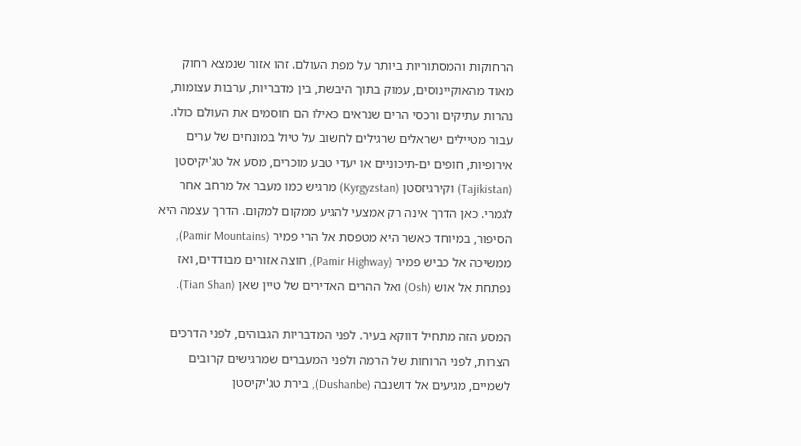הרחוקות והמסתוריות ביותר על מפת העולם. זהו אזור שנמצא רחוק מאוד מהאוקיינוסים, עמוק בתוך היבשת, בין מדבריות, ערבות עצומות, נהרות עתיקים ורכסי הרים שנראים כאילו הם חוסמים את העולם כולו. עבור מטיילים ישראלים שרגילים לחשוב על טיול במונחים של ערים אירופיות, חופים ים-תיכוניים או יעדי טבע מוכרים, מסע אל טג'יקיסטן (Tajikistan) וקירגיזסטן (Kyrgyzstan) מרגיש כמו מעבר אל מרחב אחר לגמרי. כאן הדרך אינה רק אמצעי להגיע ממקום למקום. הדרך עצמה היא הסיפור, במיוחד כאשר היא מטפסת אל הרי פמיר (Pamir Mountains), ממשיכה אל כביש פמיר (Pamir Highway), חוצה אזורים מבודדים, ואז נפתחת אל אוש (Osh) ואל ההרים האדירים של טיין שאן (Tian Shan).

המסע הזה מתחיל דווקא בעיר. לפני המדבריות הגבוהים, לפני הדרכים הצרות, לפני הרוחות של הרמה ולפני המעברים שמרגישים קרובים לשמיים, מגיעים אל דושנבה (Dushanbe), בירת טג'יקיסטן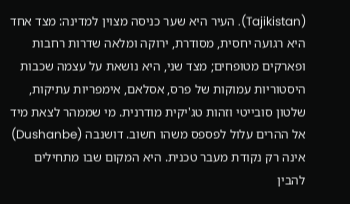(Tajikistan). העיר היא שער כניסה מצוין למדינה: מצד אחד היא רגועה יחסית, מסודרת, ירוקה ומלאה שדרות רחבות ופארקים מטופחים; מצד שני, היא נושאת על עצמה שכבות היסטוריות עמוקות של פרס, אסלאם, אימפריות עתיקות, שלטון סובייטי וזהות טג'יקית מודרנית. מי שממהר לצאת מיד אל ההרים עלול לפספס משהו חשוב. דושנבה (Dushanbe) אינה רק נקודת מעבר טכנית. היא המקום שבו מתחילים להבין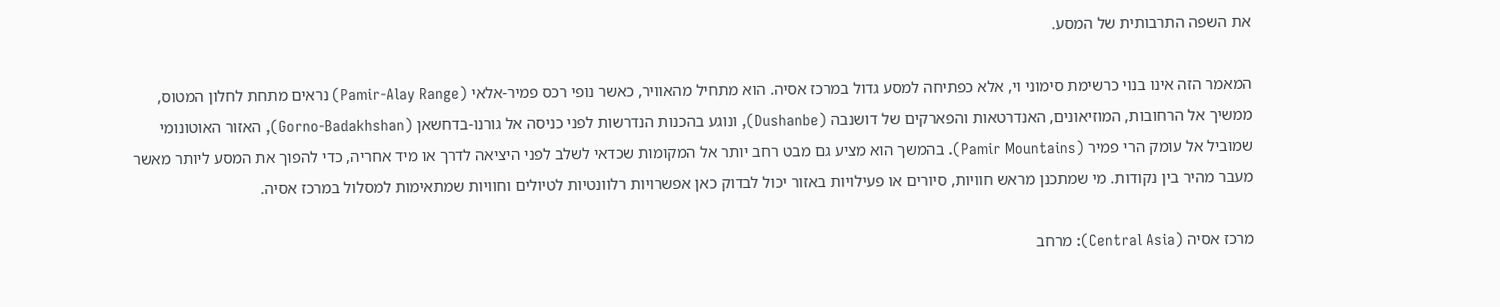את השפה התרבותית של המסע.

המאמר הזה אינו בנוי כרשימת סימוני וי, אלא כפתיחה למסע גדול במרכז אסיה. הוא מתחיל מהאוויר, כאשר נופי רכס פמיר-אלאי (Pamir-Alay Range) נראים מתחת לחלון המטוס, ממשיך אל הרחובות, המוזיאונים, האנדרטאות והפארקים של דושנבה (Dushanbe), ונוגע בהכנות הנדרשות לפני כניסה אל גורנו-בדחשאן (Gorno-Badakhshan), האזור האוטונומי שמוביל אל עומק הרי פמיר (Pamir Mountains). בהמשך הוא מציע גם מבט רחב יותר אל המקומות שכדאי לשלב לפני היציאה לדרך או מיד אחריה, כדי להפוך את המסע ליותר מאשר מעבר מהיר בין נקודות. מי שמתכנן מראש חוויות, סיורים או פעילויות באזור יכול לבדוק כאן אפשרויות רלוונטיות לטיולים וחוויות שמתאימות למסלול במרכז אסיה.

מרכז אסיה (Central Asia): מרחב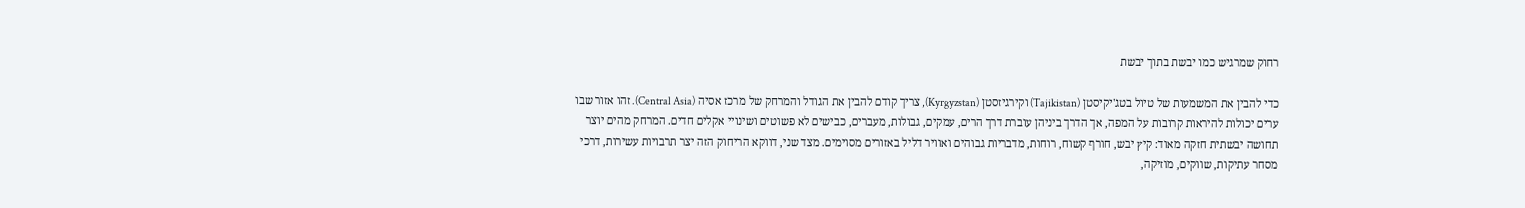רחוק שמרגיש כמו יבשת בתוך יבשת

כדי להבין את המשמעות של טיול בטג'יקיסטן (Tajikistan) וקירגיזסטן (Kyrgyzstan), צריך קודם להבין את הגודל והמרחק של מרכז אסיה (Central Asia). זהו אזור שבו ערים יכולות להיראות קרובות על המפה, אך הדרך ביניהן עוברת דרך הרים, עמקים, גבולות, מעברים, כבישים לא פשוטים ושינויי אקלים חדים. המרחק מהים יוצר תחושה יבשתית חזקה מאוד: קיץ יבש, חורף קשוח, רוחות, מדבריות גבוהים ואוויר דליל באזורים מסוימים. מצד שני, דווקא הריחוק הזה יצר תרבויות עשירות, דרכי מסחר עתיקות, שווקים, מוזיקה,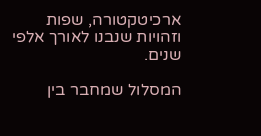ארכיטקטורה, שפות וזהויות שנבנו לאורך אלפי שנים.

המסלול שמחבר בין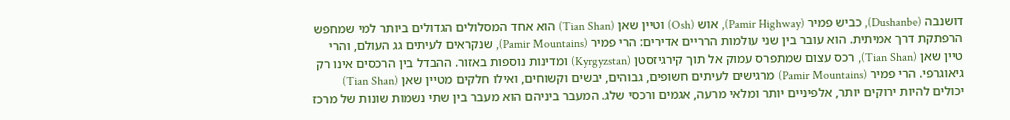דושנבה (Dushanbe), כביש פמיר (Pamir Highway), אוש (Osh) וטיין שאן (Tian Shan) הוא אחד המסלולים הגדולים ביותר למי שמחפש הרפתקת דרך אמיתית. הוא עובר בין שני עולמות הרריים אדירים: הרי פמיר (Pamir Mountains), שנקראים לעיתים גג העולם, והרי טיין שאן (Tian Shan), רכס עצום שמתפרס עמוק אל תוך קירגיזסטן (Kyrgyzstan) ומדינות נוספות באזור. ההבדל בין הרכסים אינו רק גיאוגרפי. הרי פמיר (Pamir Mountains) מרגישים לעיתים חשופים, גבוהים, יבשים וקשוחים, ואילו חלקים מטיין שאן (Tian Shan) יכולים להיות ירוקים יותר, אלפיניים יותר ומלאי מרעה, אגמים ורכסי שלג. המעבר ביניהם הוא מעבר בין שתי נשמות שונות של מרכז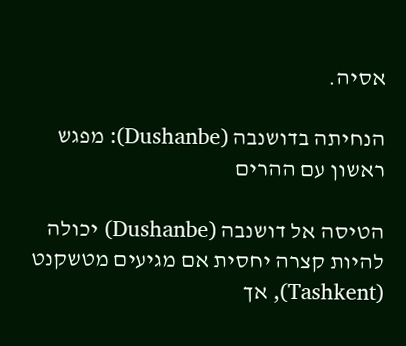אסיה.

הנחיתה בדושנבה (Dushanbe): מפגש ראשון עם ההרים

הטיסה אל דושנבה (Dushanbe) יכולה להיות קצרה יחסית אם מגיעים מטשקנט (Tashkent), אך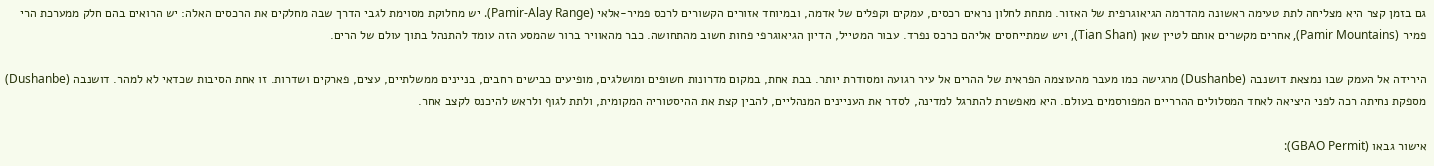גם בזמן קצר היא מצליחה לתת טעימה ראשונה מהדרמה הגיאוגרפית של האזור. מתחת לחלון נראים רכסים, עמקים וקפלים של אדמה, ובמיוחד אזורים הקשורים לרכס פמיר-אלאי (Pamir-Alay Range). יש מחלוקת מסוימת לגבי הדרך שבה מחלקים את הרכסים האלה: יש הרואים בהם חלק ממערכת הרי פמיר (Pamir Mountains), אחרים מקשרים אותם לטיין שאן (Tian Shan), ויש שמתייחסים אליהם כרכס נפרד. עבור המטייל, הדיון הגיאוגרפי פחות חשוב מהתחושה. כבר מהאוויר ברור שהמסע הזה עומד להתנהל בתוך עולם של הרים.

הירידה אל העמק שבו נמצאת דושנבה (Dushanbe) מרגישה כמו מעבר מהעוצמה הפראית של ההרים אל עיר רגועה ומסודרת יותר. בבת אחת, במקום מדרונות חשופים ומושלגים, מופיעים כבישים רחבים, בניינים ממשלתיים, עצים, פארקים ושדרות. זו אחת הסיבות שכדאי לא למהר. דושנבה (Dushanbe) מספקת נחיתה רכה לפני היציאה לאחד המסלולים ההרריים המפורסמים בעולם. היא מאפשרת להתרגל למדינה, לסדר את העניינים המנהליים, להבין קצת את ההיסטוריה המקומית, ולתת לגוף ולראש להיכנס לקצב אחר.

אישור גבאו (GBAO Permit):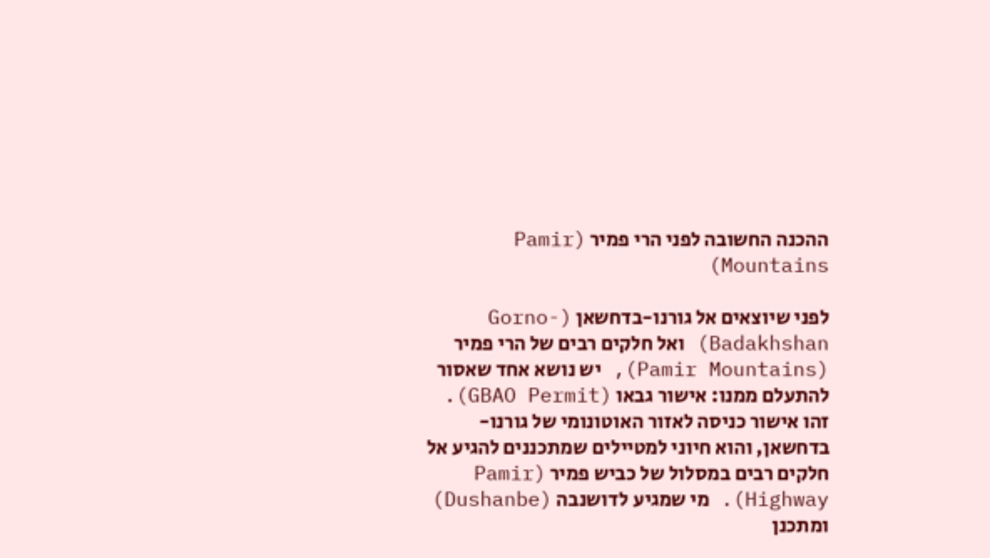ההכנה החשובה לפני הרי פמיר (Pamir Mountains)

לפני שיוצאים אל גורנו-בדחשאן (Gorno-Badakhshan) ואל חלקים רבים של הרי פמיר (Pamir Mountains), יש נושא אחד שאסור להתעלם ממנו: אישור גבאו (GBAO Permit). זהו אישור כניסה לאזור האוטונומי של גורנו-בדחשאן, והוא חיוני למטיילים שמתכננים להגיע אל חלקים רבים במסלול של כביש פמיר (Pamir Highway). מי שמגיע לדושנבה (Dushanbe) ומתכנן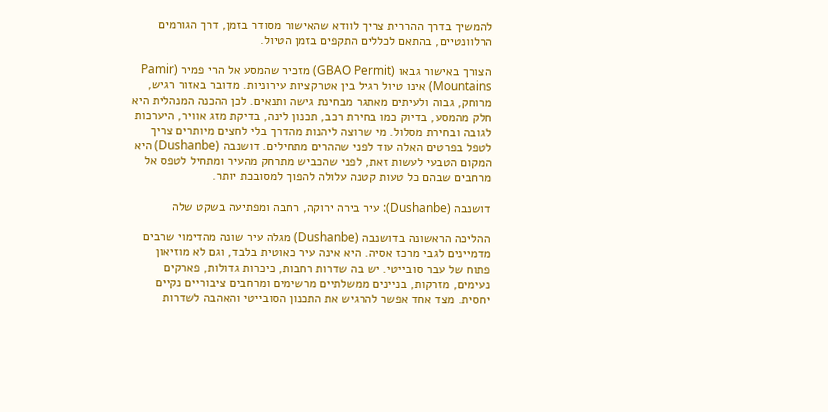להמשיך בדרך ההררית צריך לוודא שהאישור מסודר בזמן, דרך הגורמים הרלוונטיים, בהתאם לכללים התקפים בזמן הטיול.

הצורך באישור גבאו (GBAO Permit) מזכיר שהמסע אל הרי פמיר (Pamir Mountains) אינו טיול רגיל בין אטרקציות עירוניות. מדובר באזור רגיש, מרוחק, גבוה ולעיתים מאתגר מבחינת גישה ותנאים. לכן ההכנה המנהלית היא חלק מהמסע, בדיוק כמו בחירת רכב, תכנון לינה, בדיקת מזג אוויר, היערכות לגובה ובחירת מסלול. מי שרוצה ליהנות מהדרך בלי לחצים מיותרים צריך לטפל בפרטים האלה עוד לפני שההרים מתחילים. דושנבה (Dushanbe) היא המקום הטבעי לעשות זאת, לפני שהכביש מתרחק מהעיר ומתחיל לטפס אל מרחבים שבהם כל טעות קטנה עלולה להפוך למסובכת יותר.

דושנבה (Dushanbe): עיר בירה ירוקה, רחבה ומפתיעה בשקט שלה

ההליכה הראשונה בדושנבה (Dushanbe) מגלה עיר שונה מהדימוי שרבים מדמיינים לגבי מרכז אסיה. היא אינה עיר כאוטית בלבד, וגם לא מוזיאון פתוח של עבר סובייטי. יש בה שדרות רחבות, כיכרות גדולות, פארקים נעימים, מזרקות, בניינים ממשלתיים מרשימים ומרחבים ציבוריים נקיים יחסית. מצד אחד אפשר להרגיש את התכנון הסובייטי והאהבה לשדרות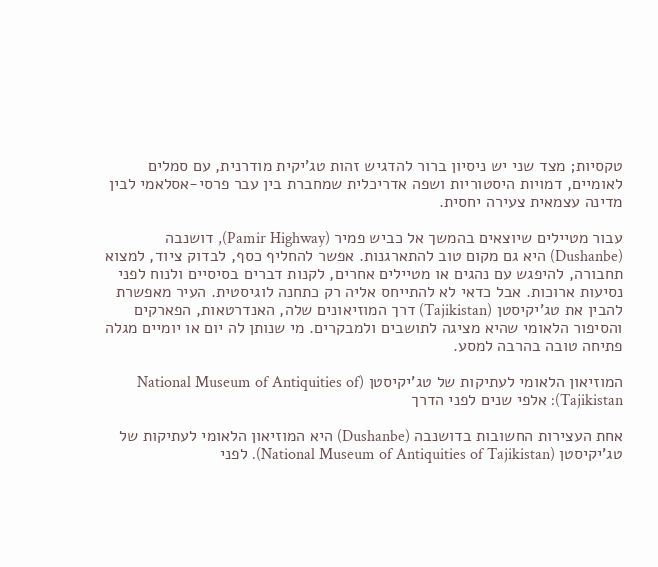טקסיות; מצד שני יש ניסיון ברור להדגיש זהות טג'יקית מודרנית, עם סמלים לאומיים, דמויות היסטוריות ושפה אדריכלית שמחברת בין עבר פרסי-אסלאמי לבין מדינה עצמאית צעירה יחסית.

עבור מטיילים שיוצאים בהמשך אל כביש פמיר (Pamir Highway), דושנבה (Dushanbe) היא גם מקום טוב להתארגנות. אפשר להחליף כסף, לבדוק ציוד, למצוא תחבורה, להיפגש עם נהגים או מטיילים אחרים, לקנות דברים בסיסיים ולנוח לפני נסיעות ארוכות. אבל כדאי לא להתייחס אליה רק כתחנה לוגיסטית. העיר מאפשרת להבין את טג'יקיסטן (Tajikistan) דרך המוזיאונים שלה, האנדרטאות, הפארקים והסיפור הלאומי שהיא מציגה לתושבים ולמבקרים. מי שנותן לה יום או יומיים מגלה פתיחה טובה בהרבה למסע.

המוזיאון הלאומי לעתיקות של טג'יקיסטן (National Museum of Antiquities of Tajikistan): אלפי שנים לפני הדרך

אחת העצירות החשובות בדושנבה (Dushanbe) היא המוזיאון הלאומי לעתיקות של טג'יקיסטן (National Museum of Antiquities of Tajikistan). לפני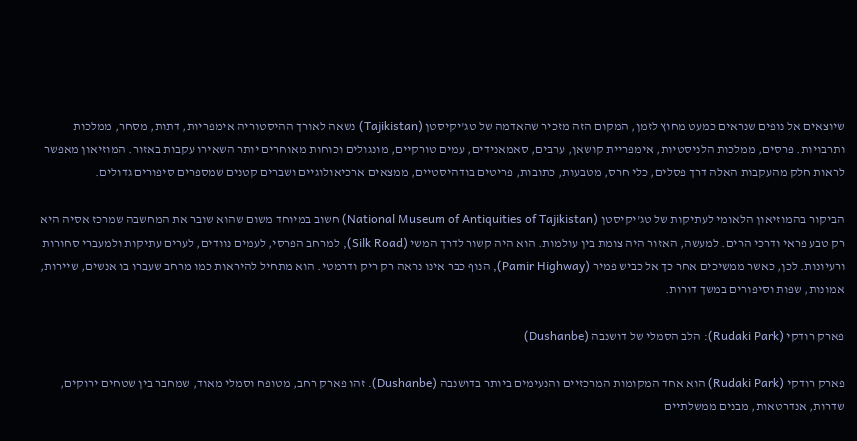שיוצאים אל נופים שנראים כמעט מחוץ לזמן, המקום הזה מזכיר שהאדמה של טג'יקיסטן (Tajikistan) נשאה לאורך ההיסטוריה אימפריות, דתות, מסחר, ממלכות ותרבויות. פרסים, ממלכות הלניסטיות, אימפריית קושאן, ערבים, סאמאנידים, עמים טורקיים, מונגולים וכוחות מאוחרים יותר השאירו עקבות באזור. המוזיאון מאפשר לראות חלק מהעקבות האלה דרך פסלים, כלי חרס, מטבעות, כתובות, פריטים בודהיסטיים, ממצאים ארכיאולוגיים ושברים קטנים שמספרים סיפורים גדולים.

הביקור בהמוזיאון הלאומי לעתיקות של טג'יקיסטן (National Museum of Antiquities of Tajikistan) חשוב במיוחד משום שהוא שובר את המחשבה שמרכז אסיה היא רק טבע פראי ודרכי הרים. למעשה, האזור היה צומת בין עולמות. הוא היה קשור לדרך המשי (Silk Road), למרחב הפרסי, לעמים נוודים, לערים עתיקות ולמעברי סחורות ורעיונות. לכן, כאשר ממשיכים אחר כך אל כביש פמיר (Pamir Highway), הנוף כבר אינו נראה רק ריק ודרמטי. הוא מתחיל להיראות כמו מרחב שעברו בו אנשים, שיירות, אמונות, שפות וסיפורים במשך דורות.

פארק רודקי (Rudaki Park): הלב הסמלי של דושנבה (Dushanbe)

פארק רודקי (Rudaki Park) הוא אחד המקומות המרכזיים והנעימים ביותר בדושנבה (Dushanbe). זהו פארק רחב, מטופח וסמלי מאוד, שמחבר בין שטחים ירוקים, שדרות, אנדרטאות, מבנים ממשלתיים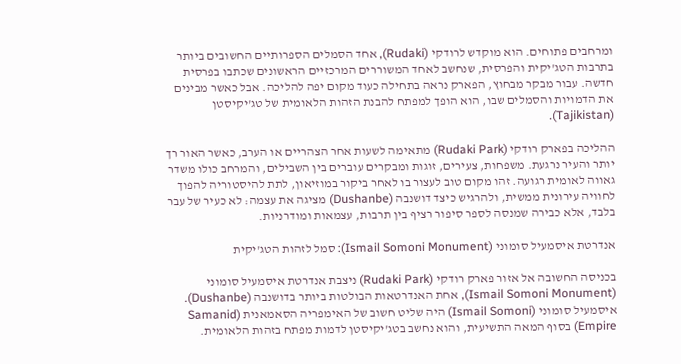ומרחבים פתוחים. הוא מוקדש לרודקי (Rudaki), אחד הסמלים הספרותיים החשובים ביותר בתרבות הטג'יקית והפרסית, שנחשב לאחד המשוררים המרכזיים הראשונים שכתבו בפרסית חדשה. עבור מבקר מבחוץ, הפארק נראה בתחילה כעוד מקום יפה להליכה. אבל כאשר מבינים את הדמויות והסמלים שבו, הוא הופך למפתח להבנת הזהות הלאומית של טג'יקיסטן (Tajikistan).

ההליכה בפארק רודקי (Rudaki Park) מתאימה לשעות אחר הצהריים או הערב, כאשר האור רך יותר והעיר נרגעת. משפחות, צעירים, זוגות ומבקרים עוברים בין השבילים, והמרחב כולו משדר גאווה לאומית רגועה. זהו מקום טוב לעצור בו לאחר ביקור במוזיאון, לתת להיסטוריה להפוך לחוויה עירונית ממשית, ולהרגיש כיצד דושנבה (Dushanbe) מציגה את עצמה: לא כעיר של עבר בלבד, אלא כבירה שמנסה לספר סיפור רציף בין תרבות, עצמאות ומודרניות.

אנדרטת איסמעיל סומוני (Ismail Somoni Monument): סמל לזהות הטג'יקית

בכניסה החשובה אל אזור פארק רודקי (Rudaki Park) ניצבת אנדרטת איסמעיל סומוני (Ismail Somoni Monument), אחת האנדרטאות הבולטות ביותר בדושנבה (Dushanbe). איסמעיל סומוני (Ismail Somoni) היה שליט חשוב של האימפריה הסאמאנית (Samanid Empire) בסוף המאה התשיעית, והוא נחשב בטג'יקיסטן לדמות מפתח בזהות הלאומית.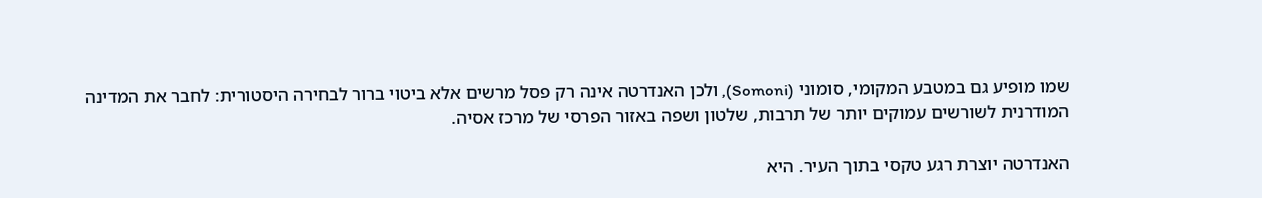שמו מופיע גם במטבע המקומי, סומוני (Somoni), ולכן האנדרטה אינה רק פסל מרשים אלא ביטוי ברור לבחירה היסטורית: לחבר את המדינה המודרנית לשורשים עמוקים יותר של תרבות, שלטון ושפה באזור הפרסי של מרכז אסיה.

האנדרטה יוצרת רגע טקסי בתוך העיר. היא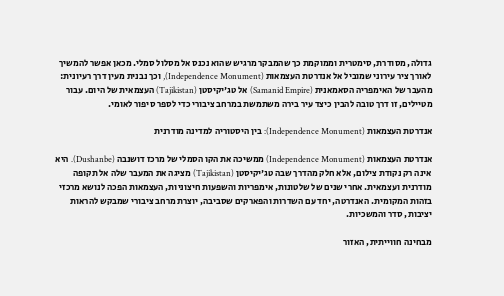גדולה, מסודרת, סימטרית וממוקמת כך שהמבקר מרגיש שהוא נכנס אל מסלול סמלי. מכאן אפשר להמשיך לאורך ציר עירוני שמוביל אל אנדרטת העצמאות (Independence Monument), וכך נבנית מעין דרך רעיונית: מהעבר של האימפריה הסאמאנית (Samanid Empire) אל טג'יקיסטן (Tajikistan) העצמאית של היום. עבור מטיילים, זו דרך טובה להבין כיצד עיר בירה משתמשת במרחב ציבורי כדי לספר סיפור לאומי.

אנדרטת העצמאות (Independence Monument): בין היסטוריה למדינה מודרנית

אנדרטת העצמאות (Independence Monument) ממשיכה את הקו הסמלי של מרכז דושנבה (Dushanbe). היא אינה רק נקודת צילום, אלא חלק מהדרך שבה טג'יקיסטן (Tajikistan) מציגה את המעבר שלה אל תקופה מודרנית ועצמאית. אחרי שנים של שלטונות, אימפריות והשפעות חיצוניות, העצמאות הפכה לנושא מרכזי בזהות המקומית. האנדרטה, יחד עם השדרות והפארקים שסביבה, יוצרת מרחב ציבורי שמבקש להראות יציבות, סדר והמשכיות.

מבחינה חווייתית, האזור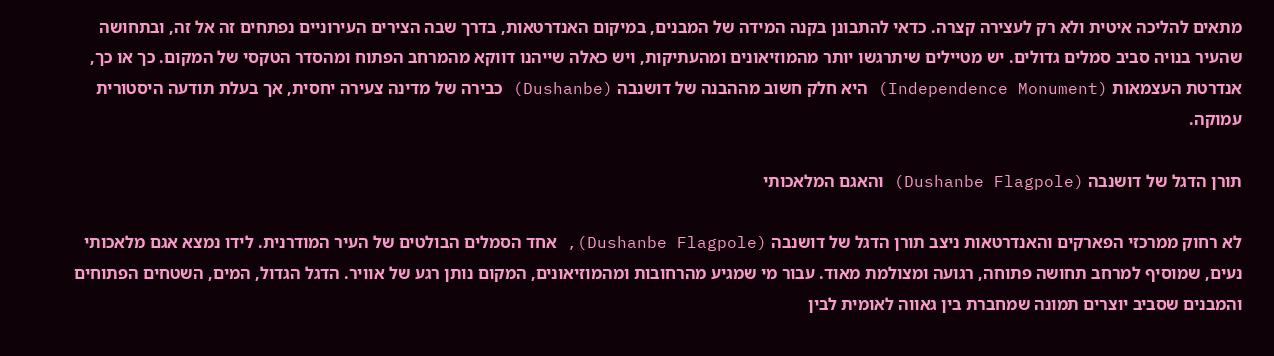מתאים להליכה איטית ולא רק לעצירה קצרה. כדאי להתבונן בקנה המידה של המבנים, במיקום האנדרטאות, בדרך שבה הצירים העירוניים נפתחים זה אל זה, ובתחושה שהעיר בנויה סביב סמלים גדולים. יש מטיילים שיתרגשו יותר מהמוזיאונים ומהעתיקות, ויש כאלה שייהנו דווקא מהמרחב הפתוח ומהסדר הטקסי של המקום. כך או כך, אנדרטת העצמאות (Independence Monument) היא חלק חשוב מההבנה של דושנבה (Dushanbe) כבירה של מדינה צעירה יחסית, אך בעלת תודעה היסטורית עמוקה.

תורן הדגל של דושנבה (Dushanbe Flagpole) והאגם המלאכותי

לא רחוק ממרכזי הפארקים והאנדרטאות ניצב תורן הדגל של דושנבה (Dushanbe Flagpole), אחד הסמלים הבולטים של העיר המודרנית. לידו נמצא אגם מלאכותי נעים, שמוסיף למרחב תחושה פתוחה, רגועה ומצולמת מאוד. עבור מי שמגיע מהרחובות ומהמוזיאונים, המקום נותן רגע של אוויר. הדגל הגדול, המים, השטחים הפתוחים והמבנים שסביב יוצרים תמונה שמחברת בין גאווה לאומית לבין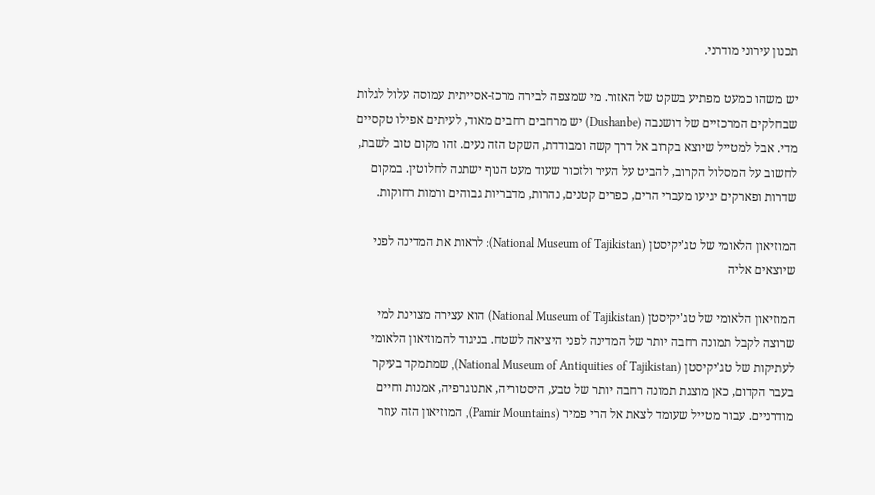תכנון עירוני מודרני.

יש משהו כמעט מפתיע בשקט של האזור. מי שמצפה לבירה מרכז-אסייתית עמוסה עלול לגלות שבחלקים המרכזיים של דושנבה (Dushanbe) יש מרחבים רחבים מאוד, לעיתים אפילו טקסיים מדי. אבל למטייל שיוצא בקרוב אל דרך קשה ומבודדת, השקט הזה נעים. זהו מקום טוב לשבת, לחשוב על המסלול הקרוב, להביט על העיר ולזכור שעוד מעט הנוף ישתנה לחלוטין. במקום שדרות ופארקים יגיעו מעברי הרים, כפרים קטנים, נהרות, מדבריות גבוהים ורמות רחוקות.

המוזיאון הלאומי של טג'יקיסטן (National Museum of Tajikistan): לראות את המדינה לפני שיוצאים אליה

המוזיאון הלאומי של טג'יקיסטן (National Museum of Tajikistan) הוא עצירה מצוינת למי שרוצה לקבל תמונה רחבה יותר של המדינה לפני היציאה לשטח. בניגוד להמוזיאון הלאומי לעתיקות של טג'יקיסטן (National Museum of Antiquities of Tajikistan), שמתמקד בעיקר בעבר הקדום, כאן מוצגת תמונה רחבה יותר של טבע, היסטוריה, אתנוגרפיה, אמנות וחיים מודרניים. עבור מטייל שעומד לצאת אל הרי פמיר (Pamir Mountains), המוזיאון הזה עוזר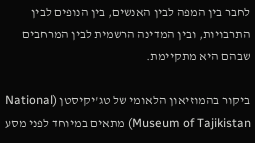לחבר בין המפה לבין האנשים, בין הנופים לבין התרבויות, ובין המדינה הרשמית לבין המרחבים שבהם היא מתקיימת.

ביקור בהמוזיאון הלאומי של טג'יקיסטן (National Museum of Tajikistan) מתאים במיוחד לפני מסע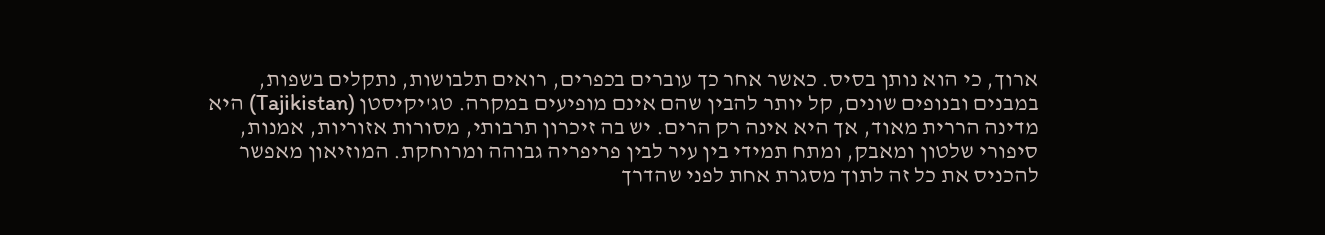ארוך, כי הוא נותן בסיס. כאשר אחר כך עוברים בכפרים, רואים תלבושות, נתקלים בשפות, במבנים ובנופים שונים, קל יותר להבין שהם אינם מופיעים במקרה. טג'יקיסטן (Tajikistan) היא מדינה הררית מאוד, אך היא אינה רק הרים. יש בה זיכרון תרבותי, מסורות אזוריות, אמנות, סיפורי שלטון ומאבק, ומתח תמידי בין עיר לבין פריפריה גבוהה ומרוחקת. המוזיאון מאפשר להכניס את כל זה לתוך מסגרת אחת לפני שהדרך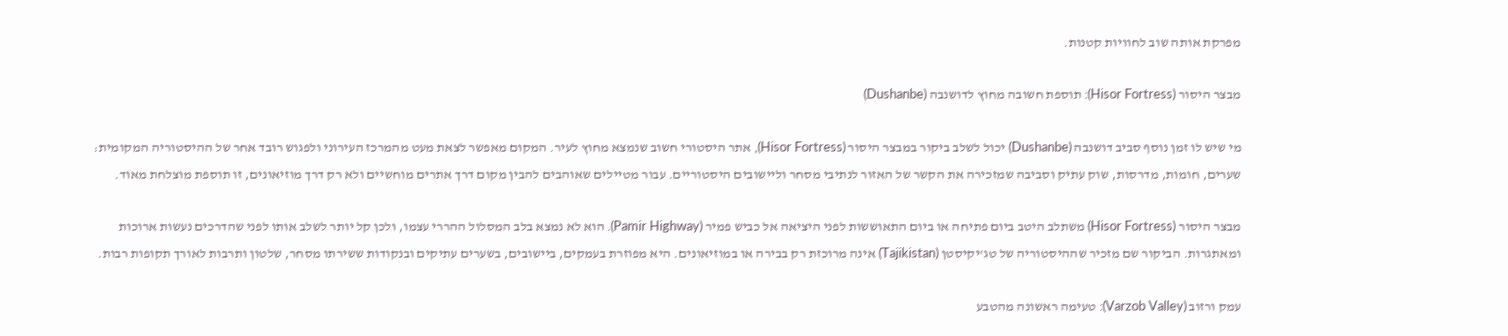מפרקת אותה שוב לחוויות קטנות.

מבצר היסור (Hisor Fortress): תוספת חשובה מחוץ לדושנבה (Dushanbe)

מי שיש לו זמן נוסף סביב דושנבה (Dushanbe) יכול לשלב ביקור במבצר היסור (Hisor Fortress), אתר היסטורי חשוב שנמצא מחוץ לעיר. המקום מאפשר לצאת מעט מהמרכז העירוני ולפגוש רובד אחר של ההיסטוריה המקומית: שערים, חומות, מדרסות, שוק עתיק וסביבה שמזכירה את הקשר של האזור לנתיבי מסחר וליישובים היסטוריים. עבור מטיילים שאוהבים להבין מקום דרך אתרים מוחשיים ולא רק דרך מוזיאונים, זו תוספת מוצלחת מאוד.

מבצר היסור (Hisor Fortress) משתלב היטב ביום פתיחה או ביום התאוששות לפני היציאה אל כביש פמיר (Pamir Highway). הוא לא נמצא בלב המסלול ההררי עצמו, ולכן קל יותר לשלב אותו לפני שהדרכים נעשות ארוכות ומאתגרות. הביקור שם מזכיר שההיסטוריה של טג'יקיסטן (Tajikistan) אינה מרוכזת רק בבירה או במוזיאונים. היא מפוזרת בעמקים, ביישובים, בשערים עתיקים ובנקודות ששירתו מסחר, שלטון ותרבות לאורך תקופות רבות.

עמק ורזוב (Varzob Valley): טעימה ראשונה מהטבע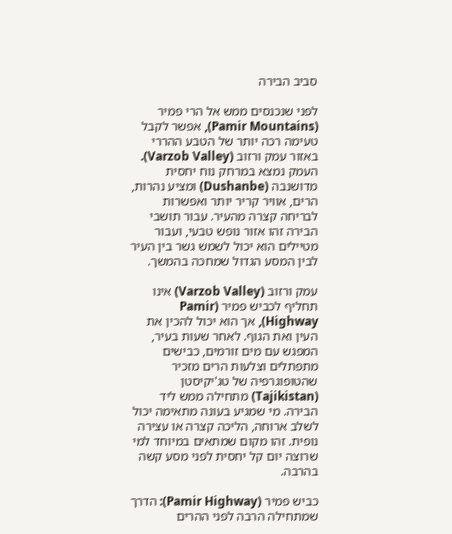סביב הבירה

לפני שנכנסים ממש אל הרי פמיר (Pamir Mountains), אפשר לקבל טעימה רכה יותר של הטבע ההררי באזור עמק ורזוב (Varzob Valley). העמק נמצא במרחק נוח יחסית מדושנבה (Dushanbe) ומציע נהרות, הרים, אוויר קריר יותר ואפשרות לבריחה קצרה מהעיר. עבור תושבי הבירה זהו אזור נופש טבעי, ועבור מטיילים הוא יכול לשמש גשר בין העיר לבין המסע הגדול שמחכה בהמשך.

עמק ורזוב (Varzob Valley) אינו תחליף לכביש פמיר (Pamir Highway), אך הוא יכול להכין את העין ואת הגוף. לאחר שעות בעיר, המפגש עם מים זורמים, כבישים מתפתלים וצלעות הרים מזכיר שהטופוגרפיה של טג'יקיסטן (Tajikistan) מתחילה ממש ליד הבירה. מי שמגיע בעונה מתאימה יכול לשלב ארוחה, הליכה קצרה או עצירה נופית. זהו מקום שמתאים במיוחד למי שרוצה יום קל יחסית לפני מסע קשה בהרבה.

כביש פמיר (Pamir Highway): הדרך שמתחילה הרבה לפני ההרים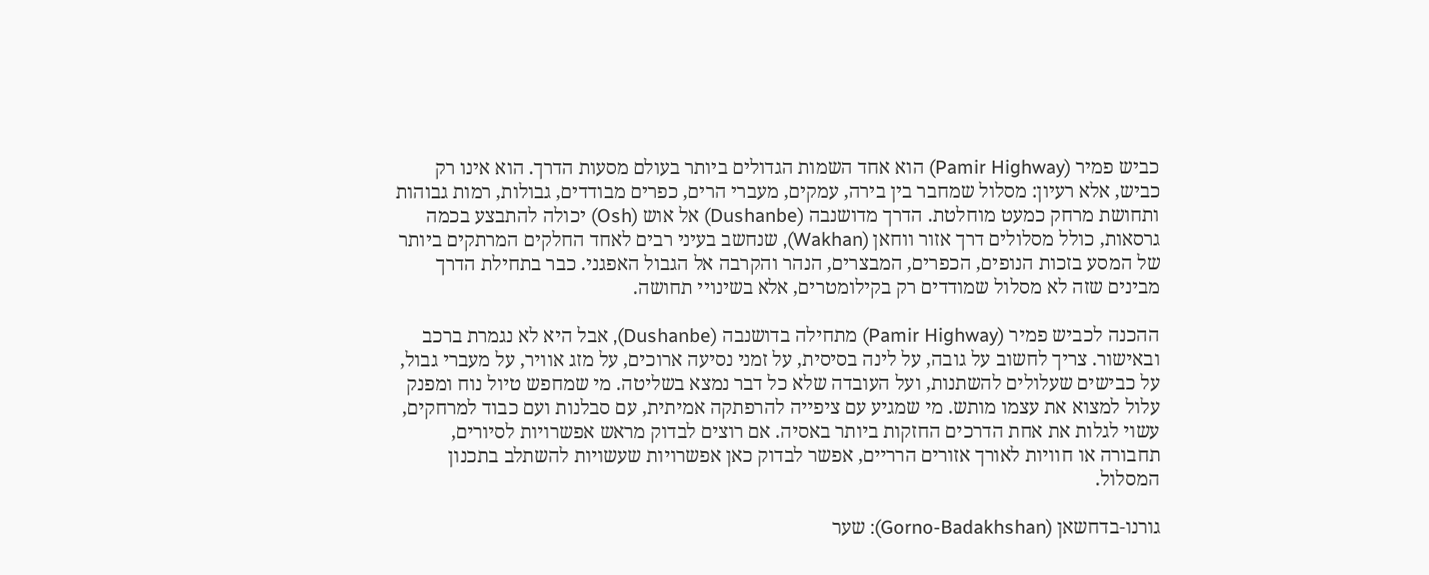כביש פמיר (Pamir Highway) הוא אחד השמות הגדולים ביותר בעולם מסעות הדרך. הוא אינו רק כביש, אלא רעיון: מסלול שמחבר בין בירה, עמקים, מעברי הרים, כפרים מבודדים, גבולות, רמות גבוהות ותחושת מרחק כמעט מוחלטת. הדרך מדושנבה (Dushanbe) אל אוש (Osh) יכולה להתבצע בכמה גרסאות, כולל מסלולים דרך אזור ווחאן (Wakhan), שנחשב בעיני רבים לאחד החלקים המרתקים ביותר של המסע בזכות הנופים, הכפרים, המבצרים, הנהר והקרבה אל הגבול האפגני. כבר בתחילת הדרך מבינים שזה לא מסלול שמודדים רק בקילומטרים, אלא בשינויי תחושה.

ההכנה לכביש פמיר (Pamir Highway) מתחילה בדושנבה (Dushanbe), אבל היא לא נגמרת ברכב ובאישור. צריך לחשוב על גובה, על לינה בסיסית, על זמני נסיעה ארוכים, על מזג אוויר, על מעברי גבול, על כבישים שעלולים להשתנות, ועל העובדה שלא כל דבר נמצא בשליטה. מי שמחפש טיול נוח ומפנק עלול למצוא את עצמו מותש. מי שמגיע עם ציפייה להרפתקה אמיתית, עם סבלנות ועם כבוד למרחקים, עשוי לגלות את אחת הדרכים החזקות ביותר באסיה. אם רוצים לבדוק מראש אפשרויות לסיורים, תחבורה או חוויות לאורך אזורים הרריים, אפשר לבדוק כאן אפשרויות שעשויות להשתלב בתכנון המסלול.

גורנו-בדחשאן (Gorno-Badakhshan): שער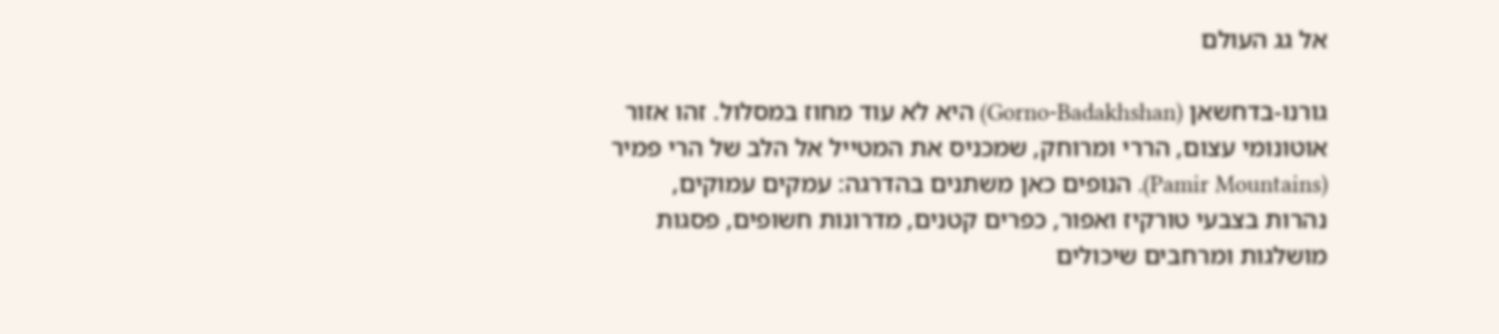אל גג העולם

גורנו-בדחשאן (Gorno-Badakhshan) היא לא עוד מחוז במסלול. זהו אזור אוטונומי עצום, הררי ומרוחק, שמכניס את המטייל אל הלב של הרי פמיר (Pamir Mountains). הנופים כאן משתנים בהדרגה: עמקים עמוקים, נהרות בצבעי טורקיז ואפור, כפרים קטנים, מדרונות חשופים, פסגות מושלגות ומרחבים שיכולים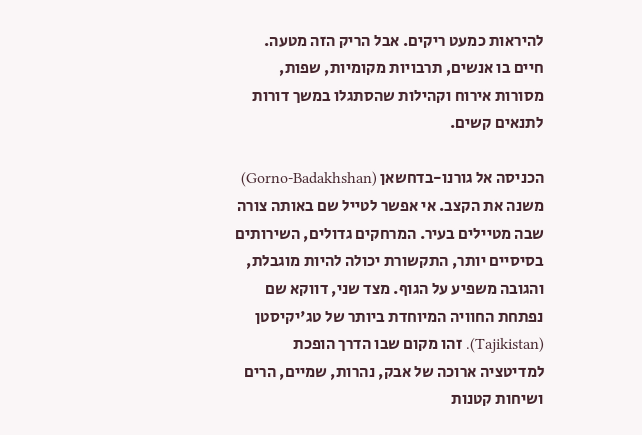להיראות כמעט ריקים. אבל הריק הזה מטעה. חיים בו אנשים, תרבויות מקומיות, שפות, מסורות אירוח וקהילות שהסתגלו במשך דורות לתנאים קשים.

הכניסה אל גורנו-בדחשאן (Gorno-Badakhshan) משנה את הקצב. אי אפשר לטייל שם באותה צורה שבה מטיילים בעיר. המרחקים גדולים, השירותים בסיסיים יותר, התקשורת יכולה להיות מוגבלת, והגובה משפיע על הגוף. מצד שני, דווקא שם נפתחת החוויה המיוחדת ביותר של טג'יקיסטן (Tajikistan). זהו מקום שבו הדרך הופכת למדיטציה ארוכה של אבק, נהרות, שמיים, הרים ושיחות קטנות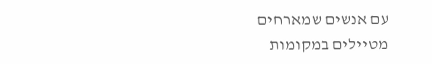עם אנשים שמארחים מטיילים במקומות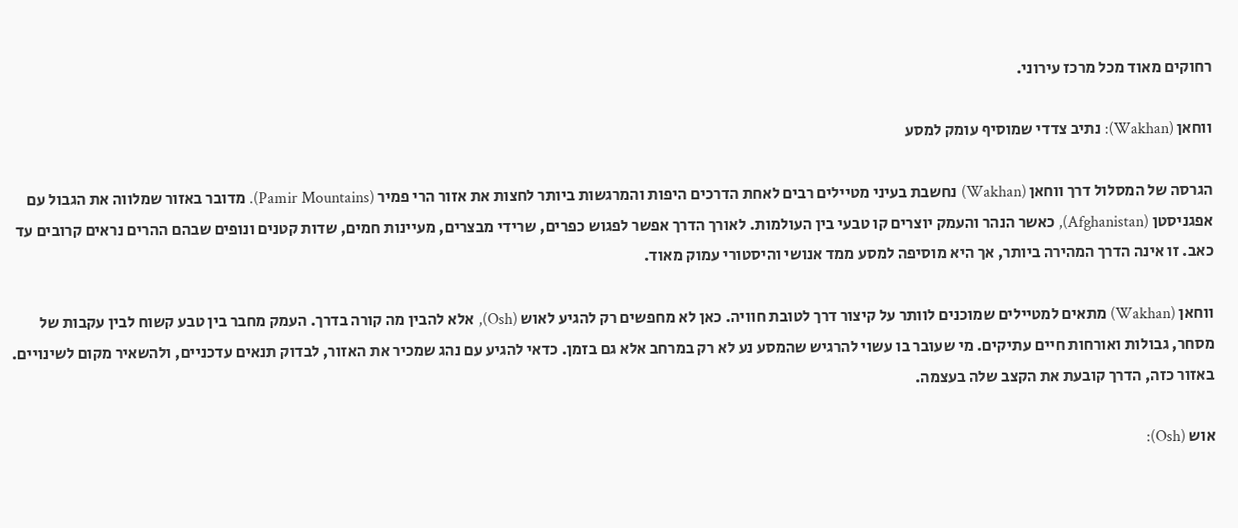רחוקים מאוד מכל מרכז עירוני.

ווחאן (Wakhan): נתיב צדדי שמוסיף עומק למסע

הגרסה של המסלול דרך ווחאן (Wakhan) נחשבת בעיני מטיילים רבים לאחת הדרכים היפות והמרגשות ביותר לחצות את אזור הרי פמיר (Pamir Mountains). מדובר באזור שמלווה את הגבול עם אפגניסטן (Afghanistan), כאשר הנהר והעמק יוצרים קו טבעי בין העולמות. לאורך הדרך אפשר לפגוש כפרים, שרידי מבצרים, מעיינות חמים, שדות קטנים ונופים שבהם ההרים נראים קרובים עד כאב. זו אינה הדרך המהירה ביותר, אך היא מוסיפה למסע ממד אנושי והיסטורי עמוק מאוד.

ווחאן (Wakhan) מתאים למטיילים שמוכנים לוותר על קיצור דרך לטובת חוויה. כאן לא מחפשים רק להגיע לאוש (Osh), אלא להבין מה קורה בדרך. העמק מחבר בין טבע קשוח לבין עקבות של מסחר, גבולות ואורחות חיים עתיקים. מי שעובר בו עשוי להרגיש שהמסע נע לא רק במרחב אלא גם בזמן. כדאי להגיע עם נהג שמכיר את האזור, לבדוק תנאים עדכניים, ולהשאיר מקום לשינויים. באזור כזה, הדרך קובעת את הקצב שלה בעצמה.

אוש (Osh):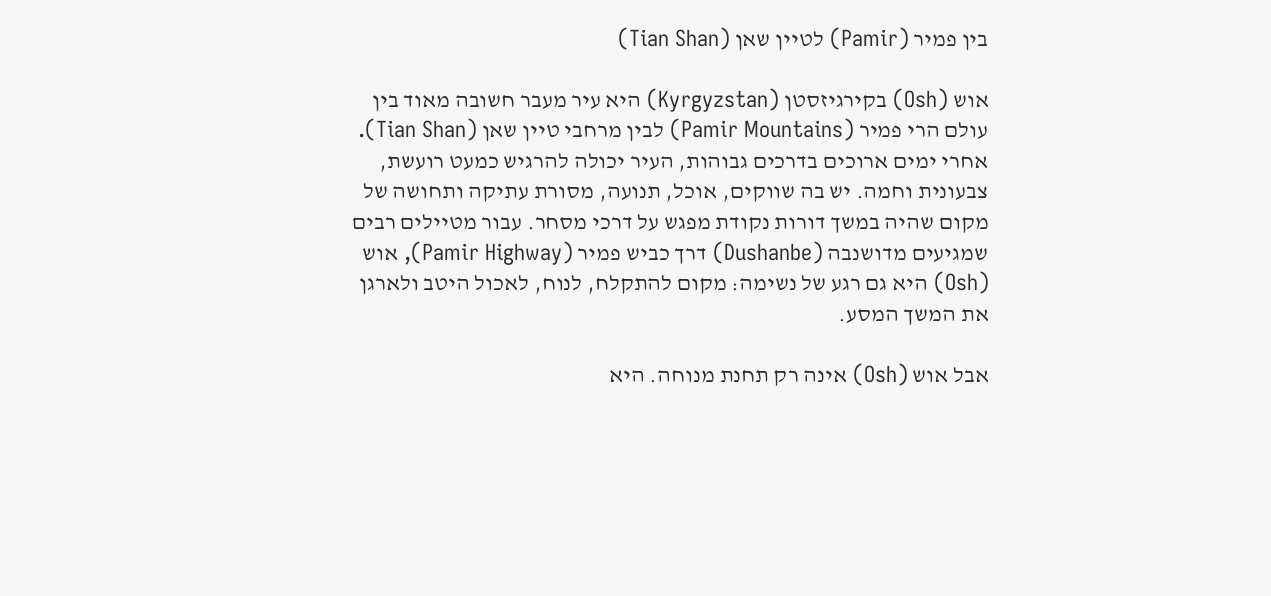בין פמיר (Pamir) לטיין שאן (Tian Shan)

אוש (Osh) בקירגיזסטן (Kyrgyzstan) היא עיר מעבר חשובה מאוד בין עולם הרי פמיר (Pamir Mountains) לבין מרחבי טיין שאן (Tian Shan). אחרי ימים ארוכים בדרכים גבוהות, העיר יכולה להרגיש כמעט רועשת, צבעונית וחמה. יש בה שווקים, אוכל, תנועה, מסורת עתיקה ותחושה של מקום שהיה במשך דורות נקודת מפגש על דרכי מסחר. עבור מטיילים רבים שמגיעים מדושנבה (Dushanbe) דרך כביש פמיר (Pamir Highway), אוש (Osh) היא גם רגע של נשימה: מקום להתקלח, לנוח, לאכול היטב ולארגן את המשך המסע.

אבל אוש (Osh) אינה רק תחנת מנוחה. היא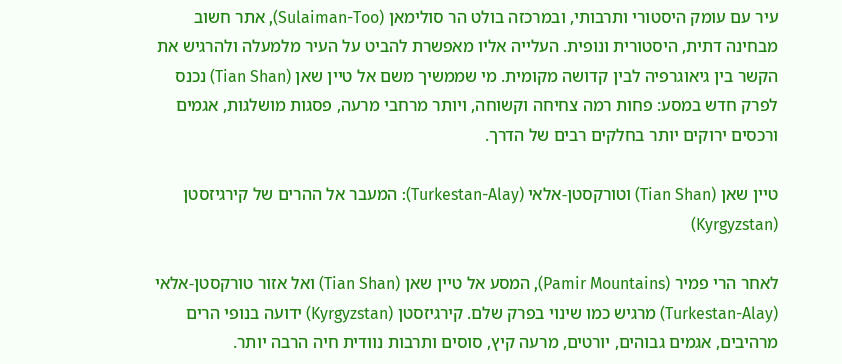עיר עם עומק היסטורי ותרבותי, ובמרכזה בולט הר סולימאן (Sulaiman-Too), אתר חשוב מבחינה דתית, היסטורית ונופית. העלייה אליו מאפשרת להביט על העיר מלמעלה ולהרגיש את הקשר בין גיאוגרפיה לבין קדושה מקומית. מי שממשיך משם אל טיין שאן (Tian Shan) נכנס לפרק חדש במסע: פחות רמה צחיחה וקשוחה, ויותר מרחבי מרעה, פסגות מושלגות, אגמים ורכסים ירוקים יותר בחלקים רבים של הדרך.

טיין שאן (Tian Shan) וטורקסטן-אלאי (Turkestan-Alay): המעבר אל ההרים של קירגיזסטן (Kyrgyzstan)

לאחר הרי פמיר (Pamir Mountains), המסע אל טיין שאן (Tian Shan) ואל אזור טורקסטן-אלאי (Turkestan-Alay) מרגיש כמו שינוי בפרק שלם. קירגיזסטן (Kyrgyzstan) ידועה בנופי הרים מרהיבים, אגמים גבוהים, יורטים, מרעה קיץ, סוסים ותרבות נוודית חיה הרבה יותר.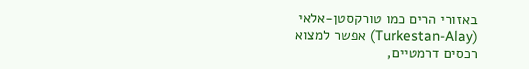באזורי הרים כמו טורקסטן-אלאי (Turkestan-Alay) אפשר למצוא רכסים דרמטיים,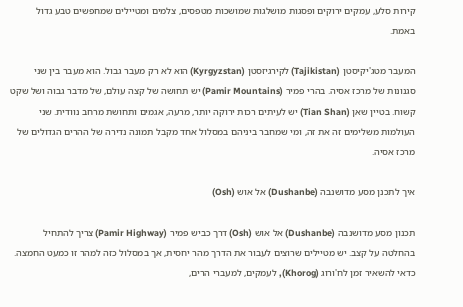קירות סלע, עמקים ירוקים ופסגות מושלגות שמושכות מטפסים, צלמים ומטיילים שמחפשים טבע גדול באמת.

המעבר מטג'יקיסטן (Tajikistan) לקירגיזסטן (Kyrgyzstan) הוא לא רק מעבר גבול. הוא מעבר בין שני סגנונות של מרכז אסיה. בהרי פמיר (Pamir Mountains) יש תחושה של קצה עולם, של מדבר גבוה ושל שקט קשוח. בטיין שאן (Tian Shan) יש לעיתים רכות ירוקה יותר, מרעה, אגמים ותחושת מרחב נוודית. שני העולמות משלימים זה את זה, ומי שמחבר ביניהם במסלול אחד מקבל תמונה נדירה של ההרים הגדולים של מרכז אסיה.

איך לתכנן מסע מדושנבה (Dushanbe) אל אוש (Osh)

תכנון מסע מדושנבה (Dushanbe) אל אוש (Osh) דרך כביש פמיר (Pamir Highway) צריך להתחיל בהחלטה על קצב. יש מטיילים שרוצים לעבור את הדרך מהר יחסית, אך במסלול כזה למהר זו כמעט החמצה. כדאי להשאיר זמן לח'ורוג (Khorog), לעמקים, למעברי הרים,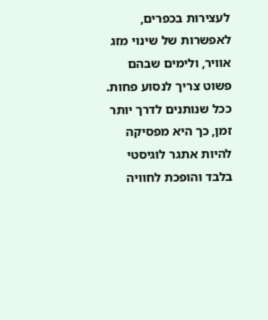לעצירות בכפרים, לאפשרות של שינוי מזג אוויר, ולימים שבהם פשוט צריך לנסוע פחות. ככל שנותנים לדרך יותר זמן, כך היא מפסיקה להיות אתגר לוגיסטי בלבד והופכת לחוויה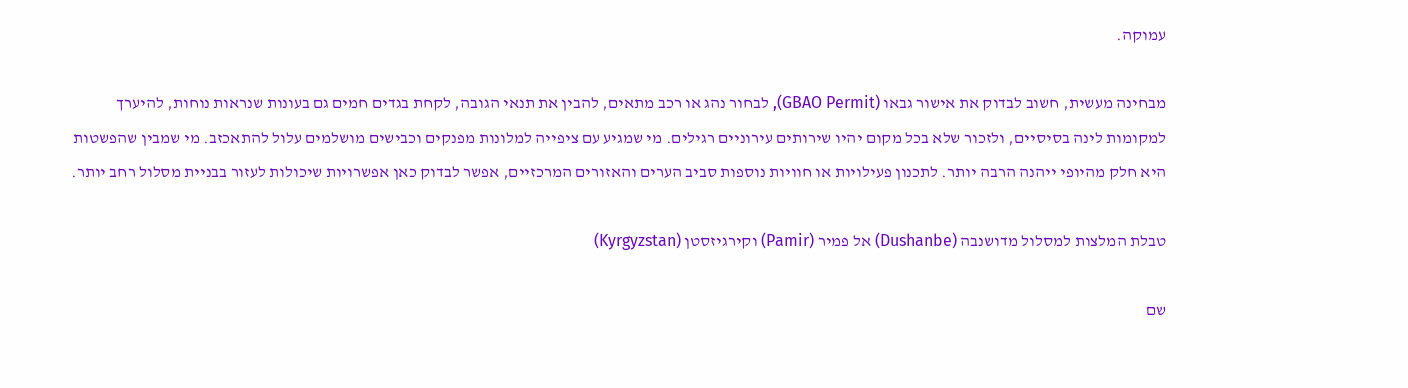עמוקה.

מבחינה מעשית, חשוב לבדוק את אישור גבאו (GBAO Permit), לבחור נהג או רכב מתאים, להבין את תנאי הגובה, לקחת בגדים חמים גם בעונות שנראות נוחות, להיערך למקומות לינה בסיסיים, ולזכור שלא בכל מקום יהיו שירותים עירוניים רגילים. מי שמגיע עם ציפייה למלונות מפנקים וכבישים מושלמים עלול להתאכזב. מי שמבין שהפשטות היא חלק מהיופי ייהנה הרבה יותר. לתכנון פעילויות או חוויות נוספות סביב הערים והאזורים המרכזיים, אפשר לבדוק כאן אפשרויות שיכולות לעזור בבניית מסלול רחב יותר.

טבלת המלצות למסלול מדושנבה (Dushanbe) אל פמיר (Pamir) וקירגיזסטן (Kyrgyzstan)

שם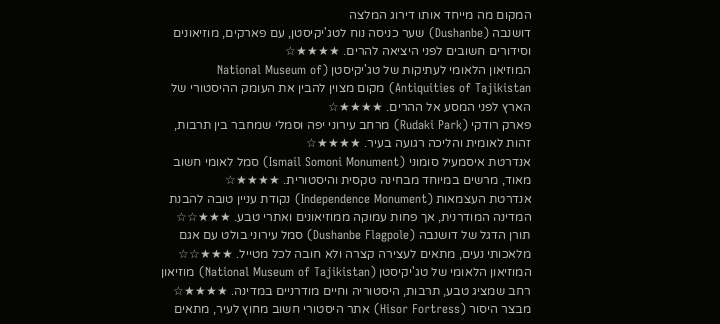המקום מה מייחד אותו דירוג המלצה
דושנבה (Dushanbe) שער כניסה נוח לטג'יקיסטן, עם פארקים, מוזיאונים וסידורים חשובים לפני היציאה להרים. ★★★★☆
המוזיאון הלאומי לעתיקות של טג'יקיסטן (National Museum of Antiquities of Tajikistan) מקום מצוין להבין את העומק ההיסטורי של הארץ לפני המסע אל ההרים. ★★★★☆
פארק רודקי (Rudaki Park) מרחב עירוני יפה וסמלי שמחבר בין תרבות, זהות לאומית והליכה רגועה בעיר. ★★★★☆
אנדרטת איסמעיל סומוני (Ismail Somoni Monument) סמל לאומי חשוב מאוד, מרשים במיוחד מבחינה טקסית והיסטורית. ★★★★☆
אנדרטת העצמאות (Independence Monument) נקודת עניין טובה להבנת המדינה המודרנית, אך פחות עמוקה ממוזיאונים ואתרי טבע. ★★★☆☆
תורן הדגל של דושנבה (Dushanbe Flagpole) סמל עירוני בולט עם אגם מלאכותי נעים, מתאים לעצירה קצרה ולא חובה לכל מטייל. ★★★☆☆
המוזיאון הלאומי של טג'יקיסטן (National Museum of Tajikistan) מוזיאון רחב שמציג טבע, תרבות, היסטוריה וחיים מודרניים במדינה. ★★★★☆
מבצר היסור (Hisor Fortress) אתר היסטורי חשוב מחוץ לעיר, מתאים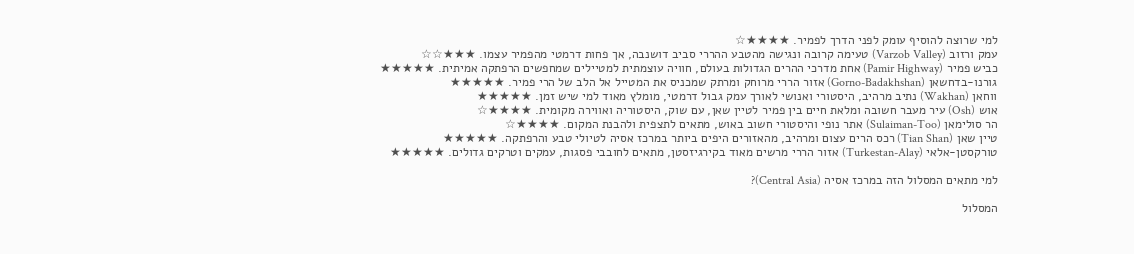למי שרוצה להוסיף עומק לפני הדרך לפמיר. ★★★★☆
עמק ורזוב (Varzob Valley) טעימה קרובה ונגישה מהטבע ההררי סביב דושנבה, אך פחות דרמטי מהפמיר עצמו. ★★★☆☆
כביש פמיר (Pamir Highway) אחת מדרכי ההרים הגדולות בעולם, חוויה עוצמתית למטיילים שמחפשים הרפתקה אמיתית. ★★★★★
גורנו-בדחשאן (Gorno-Badakhshan) אזור הררי מרוחק ומרתק שמכניס את המטייל אל הלב של הרי פמיר. ★★★★★
ווחאן (Wakhan) נתיב מרהיב, היסטורי ואנושי לאורך עמק גבול דרמטי, מומלץ מאוד למי שיש זמן. ★★★★★
אוש (Osh) עיר מעבר חשובה ומלאת חיים בין פמיר לטיין שאן, עם שוק, היסטוריה ואווירה מקומית. ★★★★☆
הר סולימאן (Sulaiman-Too) אתר נופי והיסטורי חשוב באוש, מתאים לתצפית ולהבנת המקום. ★★★★☆
טיין שאן (Tian Shan) רכס הרים עצום ומרהיב, מהאזורים היפים ביותר במרכז אסיה לטיולי טבע והרפתקה. ★★★★★
טורקסטן-אלאי (Turkestan-Alay) אזור הררי מרשים מאוד בקירגיזסטן, מתאים לחובבי פסגות, עמקים וטרקים גדולים. ★★★★★

למי מתאים המסלול הזה במרכז אסיה (Central Asia)?

המסלול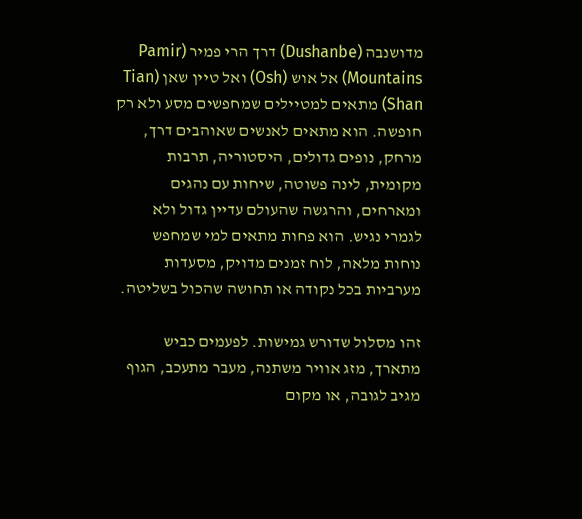מדושנבה (Dushanbe) דרך הרי פמיר (Pamir Mountains) אל אוש (Osh) ואל טיין שאן (Tian Shan) מתאים למטיילים שמחפשים מסע ולא רק חופשה. הוא מתאים לאנשים שאוהבים דרך, מרחק, נופים גדולים, היסטוריה, תרבות מקומית, לינה פשוטה, שיחות עם נהגים ומארחים, והרגשה שהעולם עדיין גדול ולא לגמרי נגיש. הוא פחות מתאים למי שמחפש נוחות מלאה, לוח זמנים מדויק, מסעדות מערביות בכל נקודה או תחושה שהכול בשליטה.

זהו מסלול שדורש גמישות. לפעמים כביש מתארך, מזג אוויר משתנה, מעבר מתעכב, הגוף מגיב לגובה, או מקום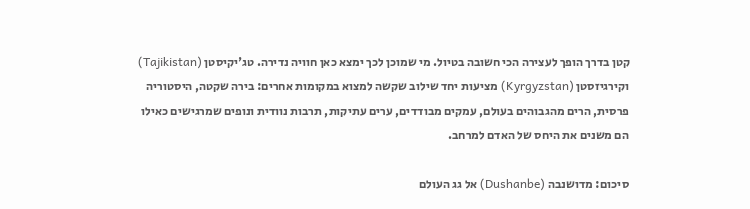קטן בדרך הופך לעצירה הכי חשובה בטיול. מי שמוכן לכך ימצא כאן חוויה נדירה. טג'יקיסטן (Tajikistan) וקירגיזסטן (Kyrgyzstan) מציעות יחד שילוב שקשה למצוא במקומות אחרים: בירה שקטה, היסטוריה פרסית, הרים מהגבוהים בעולם, עמקים מבודדים, ערים עתיקות, תרבות נוודית ונופים שמרגישים כאילו הם משנים את היחס של האדם למרחב.

סיכום: מדושנבה (Dushanbe) אל גג העולם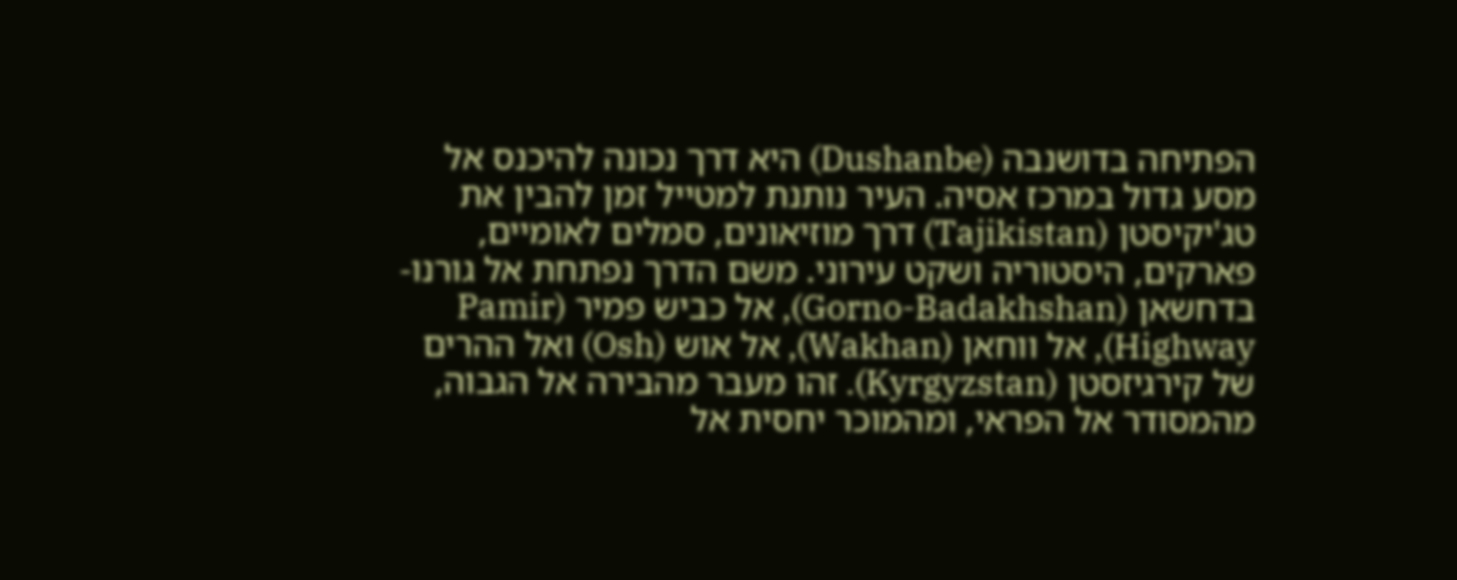הפתיחה בדושנבה (Dushanbe) היא דרך נכונה להיכנס אל מסע גדול במרכז אסיה. העיר נותנת למטייל זמן להבין את טג'יקיסטן (Tajikistan) דרך מוזיאונים, סמלים לאומיים, פארקים, היסטוריה ושקט עירוני. משם הדרך נפתחת אל גורנו-בדחשאן (Gorno-Badakhshan), אל כביש פמיר (Pamir Highway), אל ווחאן (Wakhan), אל אוש (Osh) ואל ההרים של קירגיזסטן (Kyrgyzstan). זהו מעבר מהבירה אל הגבוה, מהמסודר אל הפראי, ומהמוכר יחסית אל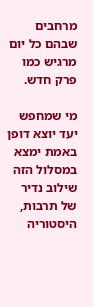מרחבים שבהם כל יום מרגיש כמו פרק חדש.

מי שמחפש יעד יוצא דופן באמת ימצא במסלול הזה שילוב נדיר של תרבות, היסטוריה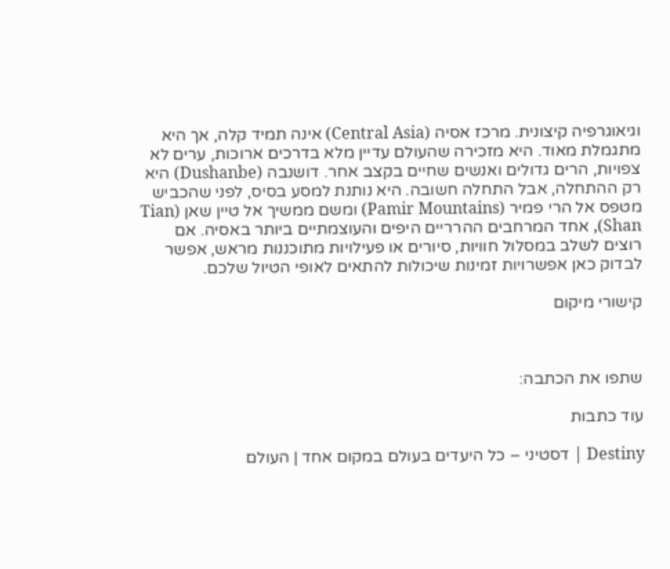וגיאוגרפיה קיצונית. מרכז אסיה (Central Asia) אינה תמיד קלה, אך היא מתגמלת מאוד. היא מזכירה שהעולם עדיין מלא בדרכים ארוכות, ערים לא צפויות, הרים גדולים ואנשים שחיים בקצב אחר. דושנבה (Dushanbe) היא רק ההתחלה, אבל התחלה חשובה. היא נותנת למסע בסיס, לפני שהכביש מטפס אל הרי פמיר (Pamir Mountains) ומשם ממשיך אל טיין שאן (Tian Shan), אחד המרחבים ההרריים היפים והעוצמתיים ביותר באסיה. אם רוצים לשלב במסלול חוויות, סיורים או פעילויות מתוכננות מראש, אפשר לבדוק כאן אפשרויות זמינות שיכולות להתאים לאופי הטיול שלכם.

קישורי מיקום



שתפו את הכתבה:

עוד כתבות

Destiny | דסטיני – כל היעדים בעולם במקום אחד | העולם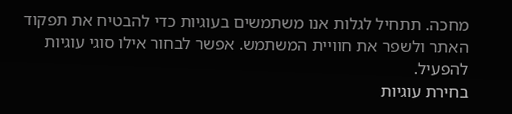מחכה. תתחיל לגלות אנו משתמשים בעוגיות כדי להבטיח את תפקוד האתר ולשפר את חוויית המשתמש. אפשר לבחור אילו סוגי עוגיות להפעיל.
בחירת עוגיות